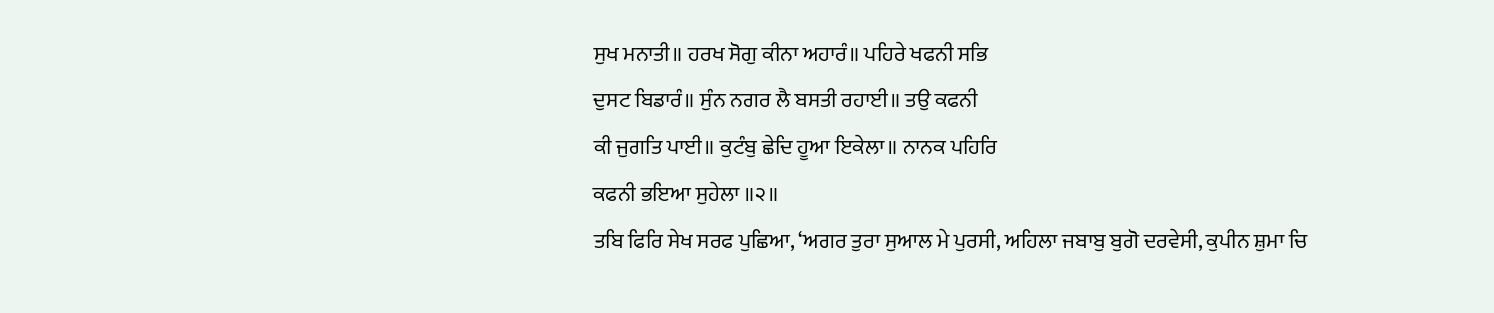ਸੁਖ ਮਨਾਤੀ॥ ਹਰਖ ਸੋਗੁ ਕੀਨਾ ਅਹਾਰੰ॥ ਪਹਿਰੇ ਖਫਨੀ ਸਭਿ
ਦੁਸਟ ਬਿਡਾਰੰ॥ ਸੁੰਨ ਨਗਰ ਲੈ ਬਸਤੀ ਰਹਾਈ॥ ਤਉ ਕਫਨੀ
ਕੀ ਜੁਗਤਿ ਪਾਈ॥ ਕੁਟੰਬੁ ਛੇਦਿ ਹੂਆ ਇਕੇਲਾ॥ ਨਾਨਕ ਪਹਿਰਿ
ਕਫਨੀ ਭਇਆ ਸੁਹੇਲਾ ॥੨॥
ਤਬਿ ਫਿਰਿ ਸੇਖ ਸਰਫ ਪੁਛਿਆ, ‘ਅਗਰ ਤੁਰਾ ਸੁਆਲ ਮੇ ਪੁਰਸੀ, ਅਹਿਲਾ ਜਬਾਬੁ ਬੁਗੋ ਦਰਵੇਸੀ, ਕੁਪੀਨ ਸ਼ੁਮਾ ਚਿ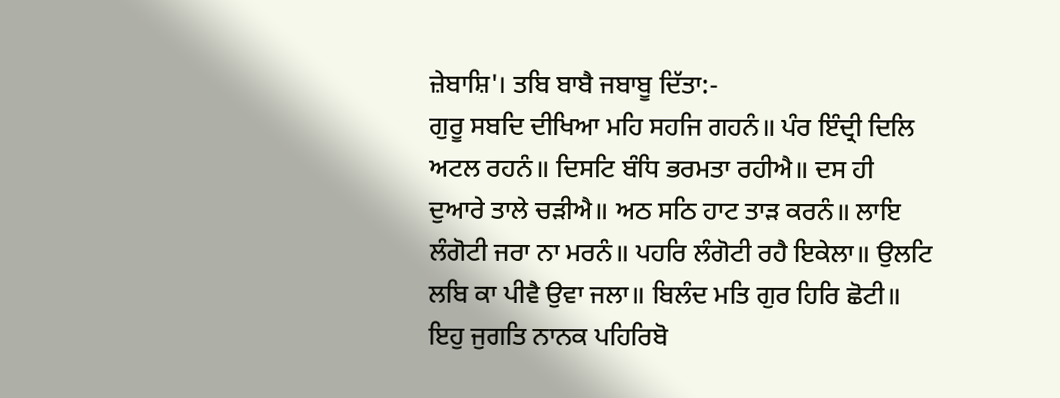ਜ਼ੇਬਾਸ਼ਿ'। ਤਬਿ ਬਾਬੈ ਜਬਾਬੂ ਦਿੱਤਾ:-
ਗੁਰੂ ਸਬਦਿ ਦੀਖਿਆ ਮਹਿ ਸਹਜਿ ਗਹਨੰ॥ ਪੰਰ ਇੰਦ੍ਰੀ ਦਿਲਿ
ਅਟਲ ਰਹਨੰ॥ ਦਿਸਟਿ ਬੰਧਿ ਭਰਮਤਾ ਰਹੀਐ॥ ਦਸ ਹੀ
ਦੁਆਰੇ ਤਾਲੇ ਚੜੀਐ॥ ਅਠ ਸਠਿ ਹਾਟ ਤਾੜ ਕਰਨੰ॥ ਲਾਇ
ਲੰਗੋਟੀ ਜਰਾ ਨਾ ਮਰਨੰ॥ ਪਹਰਿ ਲੰਗੋਟੀ ਰਹੈ ਇਕੇਲਾ॥ ਉਲਟਿ
ਲਬਿ ਕਾ ਪੀਵੈ ਉਵਾ ਜਲਾ॥ ਬਿਲੰਦ ਮਤਿ ਗੁਰ ਹਿਰਿ ਛੋਟੀ॥
ਇਹੁ ਜੁਗਤਿ ਨਾਨਕ ਪਹਿਰਿਬੋ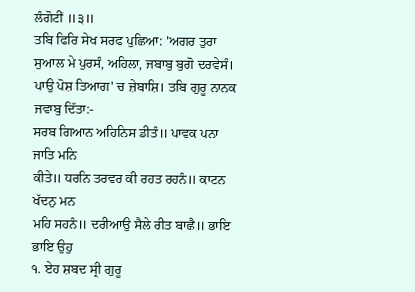ਲੰਗੋਟੀਂ ॥੩॥
ਤਬਿ ਫਿਰਿ ਸੇਖ ਸਰਫ ਪੁਛਿਆ: 'ਅਗਰ ਤੁਰਾ ਸੁਆਲ ਮੇ ਪੁਰਸੰ, ਅਹਿਲਾ, ਜਬਾਬੁ ਬੁਗੋ ਦਰਵੇਸੰ। ਪਾਉ ਪੋਸ਼ ਤਿਆਗ' ਚ ਜ਼ੇਬਾਸ਼ਿ। ਤਬਿ ਗੁਰੂ ਨਾਨਕ ਜਵਾਬੁ ਦਿੱਤਾ:-
ਸਰਬ ਗਿਆਨ ਅਹਿਨਿਸ ਡੀਤੰ॥ ਪਾਵਕ ਪਨਾ ਜਾਤਿ ਮਨਿ
ਕੀਤੇ॥ ਧਰਨਿ ਤਰਵਰ ਕੀ ਰਹਤ ਰਹਨੰ॥ ਕਾਟਨ ਖੱਦਨੁ ਮਨ
ਮਹਿ ਸਹਨੰ॥ ਦਰੀਆਉ ਸੈਲੇ ਰੀਤ ਬਾਛੈ॥ ਭਾਇ ਭਾਇ ਉਹੁ
੧. ਏਹ ਸ਼ਬਦ ਸ੍ਰੀ ਗੁਰੂ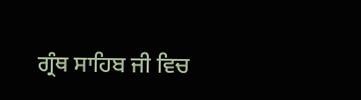ਗ੍ਰੰਥ ਸਾਹਿਬ ਜੀ ਵਿਚ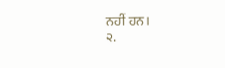ਨਹੀਂ ਹਨ।
੨.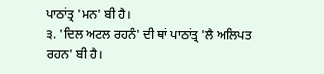ਪਾਠਾਂਤ੍ਰ 'ਮਨ' ਬੀ ਹੈ।
੩. 'ਦਿਲ ਅਟਲ ਰਹਨੰ' ਦੀ ਥਾਂ ਪਾਠਾਂਤ੍ਰ 'ਲੈ ਅਲਿਪਤ ਰਹਨ' ਬੀ ਹੈ।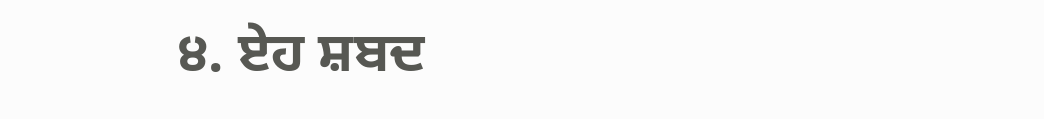੪. ਏਹ ਸ਼ਬਦ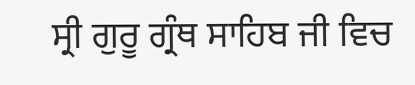ਸ੍ਰੀ ਗੁਰੂ ਗ੍ਰੰਥ ਸਾਹਿਬ ਜੀ ਵਿਚ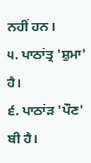ਨਹੀਂ ਹਨ।
੫. ਪਾਠਾਂਤ੍ਰ 'ਸ਼ੁਮਾ' ਹੈ।
੬. ਪਾਠਾਂੜ 'ਪੌਣ' ਬੀ ਹੈ।